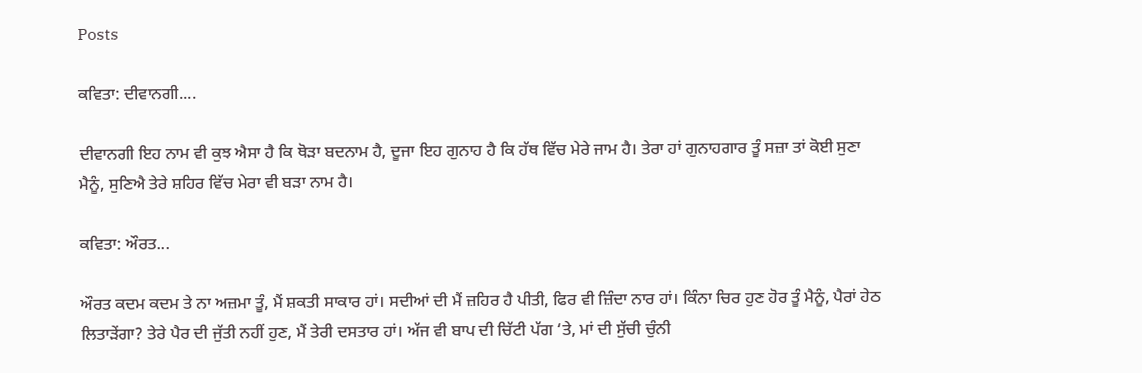Posts

ਕਵਿਤਾ: ਦੀਵਾਨਗੀ....

ਦੀਵਾਨਗੀ ਇਹ ਨਾਮ ਵੀ ਕੁਝ ਐਸਾ ਹੈ ਕਿ ਥੋੜਾ ਬਦਨਾਮ ਹੈ, ਦੂਜਾ ਇਹ ਗੁਨਾਹ ਹੈ ਕਿ ਹੱਥ ਵਿੱਚ ਮੇਰੇ ਜਾਮ ਹੈ। ਤੇਰਾ ਹਾਂ ਗੁਨਾਹਗਾਰ ਤੂੰ ਸਜ਼ਾ ਤਾਂ ਕੋਈ ਸੁਣਾ ਮੈਨੂੰ, ਸੁਣਿਐ ਤੇਰੇ ਸ਼ਹਿਰ ਵਿੱਚ ਮੇਰਾ ਵੀ ਬੜਾ ਨਾਮ ਹੈ।

ਕਵਿਤਾ: ਔਰਤ...

ਔਰਤ ਕਦਮ ਕਦਮ ਤੇ ਨਾ ਅਜ਼ਮਾ ਤੂੰ, ਮੈਂ ਸ਼ਕਤੀ ਸਾਕਾਰ ਹਾਂ। ਸਦੀਆਂ ਦੀ ਮੈਂ ਜ਼ਹਿਰ ਹੈ ਪੀਤੀ, ਫਿਰ ਵੀ ਜ਼ਿੰਦਾ ਨਾਰ ਹਾਂ। ਕਿੰਨਾ ਚਿਰ ਹੁਣ ਹੋਰ ਤੂੰ ਮੈਨੂੰ, ਪੈਰਾਂ ਹੇਠ ਲਿਤਾੜੇਂਗਾ? ਤੇਰੇ ਪੈਰ ਦੀ ਜੁੱਤੀ ਨਹੀਂ ਹੁਣ, ਮੈਂ ਤੇਰੀ ਦਸਤਾਰ ਹਾਂ। ਅੱਜ ਵੀ ਬਾਪ ਦੀ ਚਿੱਟੀ ਪੱਗ ‘ਤੇ, ਮਾਂ ਦੀ ਸੁੱਚੀ ਚੁੰਨੀ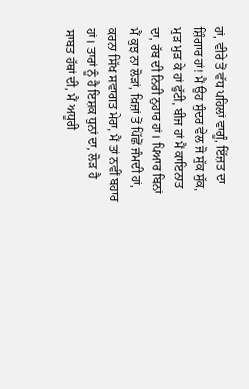ਹਾਂ, ਵੀਰੇ ਤੋਂ ਵੱਧ ਪਹਿਲਾਂ ਵਾਗੂੰ, ਇੱਜ਼ਤ ਦਾ ਸ਼ਿੰਗਾਰ ਹਾਂ! ਮੈਂ ਉਹ ਸੁੰਦਰ ਵੇਲ ਜੋ ਸੁੱਕ ਸੁੱਕ, ਮੁੜ ਮੁੜ ਕੇ ਹਾਂ ਫੁੱਟੀ, ਬੀਜ ਹਾਂ ਮੈਂ ਕਾਇਨਾਤ ਦਾ, ਰੱਬ ਦੀ ਨਿਰੀ ਨੁਹਾਰ ਹਾਂ। ਪਿਆਰ ਬਿਨਾਂ ਮੈਂ ਕੁਝ ਨਾ ਲੋੜਾਂ, ਖ਼ਿਜ਼ਾਂ ਤੋਂ ਪਿੱਛੋਂ ਜੰਮਦੀ ਹਾਂ, ਕਰਨਾ ਸਿੱਖ ਸਵਾਗਤ ਮੇਰਾ, ਮੈਂ ਤਾਂ ਨਵੀਂ ਬਹਾਰ ਹਾਂ। ਤਾਰਾਂ ਨੂੰ ਹੈ ਇਸ਼ਕ ਧੁਨਾਂ ਦਾ, ਲੋੜ ਹੈ ਸਾਬਤ ਹੱਥਾਂ ਦੀ, ਮੈਂ ਅਧੂਰੀ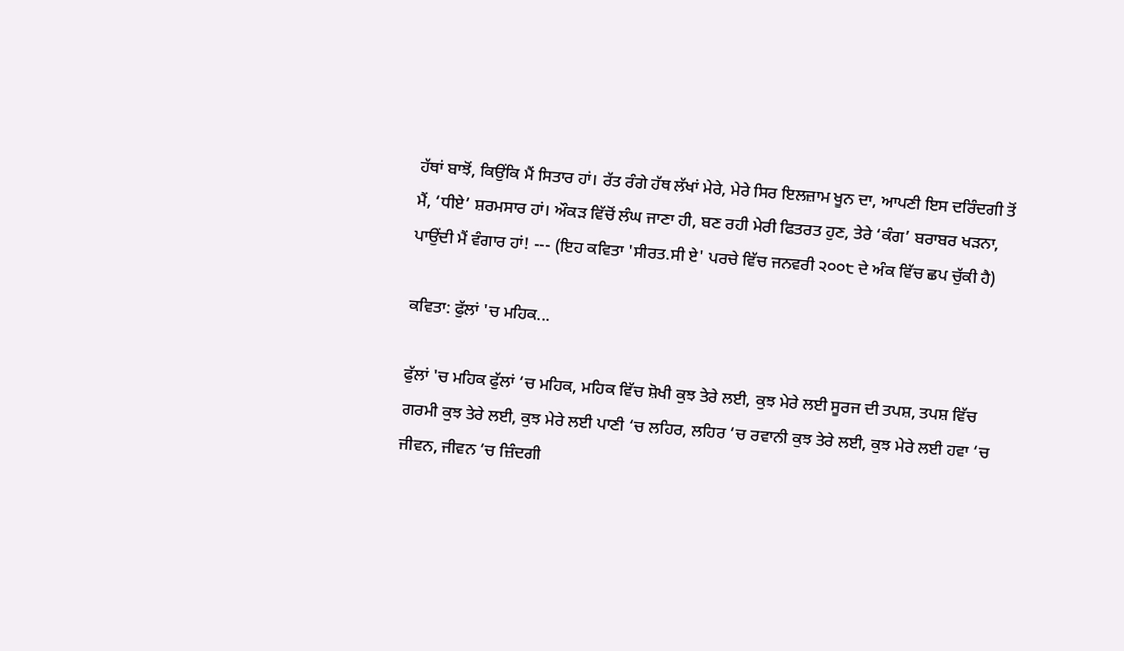ਹੱਥਾਂ ਬਾਝੋਂ, ਕਿਉਂਕਿ ਮੈਂ ਸਿਤਾਰ ਹਾਂ। ਰੱਤ ਰੰਗੇ ਹੱਥ ਲੱਖਾਂ ਮੇਰੇ, ਮੇਰੇ ਸਿਰ ਇਲਜ਼ਾਮ ਖੂਨ ਦਾ, ਆਪਣੀ ਇਸ ਦਰਿੰਦਗੀ ਤੋਂ ਮੈਂ, ‘ਧੀਏ’ ਸ਼ਰਮਸਾਰ ਹਾਂ। ਔਕੜ ਵਿੱਚੋਂ ਲੰਘ ਜਾਣਾ ਹੀ, ਬਣ ਰਹੀ ਮੇਰੀ ਫਿਤਰਤ ਹੁਣ, ਤੇਰੇ ‘ਕੰਗ’ ਬਰਾਬਰ ਖੜਨਾ, ਪਾਉਂਦੀ ਮੈਂ ਵੰਗਾਰ ਹਾਂ! --- (ਇਹ ਕਵਿਤਾ 'ਸੀਰਤ.ਸੀ ਏ' ਪਰਚੇ ਵਿੱਚ ਜਨਵਰੀ ੨੦੦੮ ਦੇ ਅੰਕ ਵਿੱਚ ਛਪ ਚੁੱਕੀ ਹੈ)

ਕਵਿਤਾ: ਫੁੱਲਾਂ 'ਚ ਮਹਿਕ...

ਫੁੱਲਾਂ 'ਚ ਮਹਿਕ ਫੁੱਲਾਂ ‘ਚ ਮਹਿਕ, ਮਹਿਕ ਵਿੱਚ ਸ਼ੋਖੀ ਕੁਝ ਤੇਰੇ ਲਈ, ਕੁਝ ਮੇਰੇ ਲਈ ਸੂਰਜ ਦੀ ਤਪਸ਼, ਤਪਸ਼ ਵਿੱਚ ਗਰਮੀ ਕੁਝ ਤੇਰੇ ਲਈ, ਕੁਝ ਮੇਰੇ ਲਈ ਪਾਣੀ ‘ਚ ਲਹਿਰ, ਲਹਿਰ ‘ਚ ਰਵਾਨੀ ਕੁਝ ਤੇਰੇ ਲਈ, ਕੁਝ ਮੇਰੇ ਲਈ ਹਵਾ ‘ਚ ਜੀਵਨ, ਜੀਵਨ ‘ਚ ਜ਼ਿੰਦਗੀ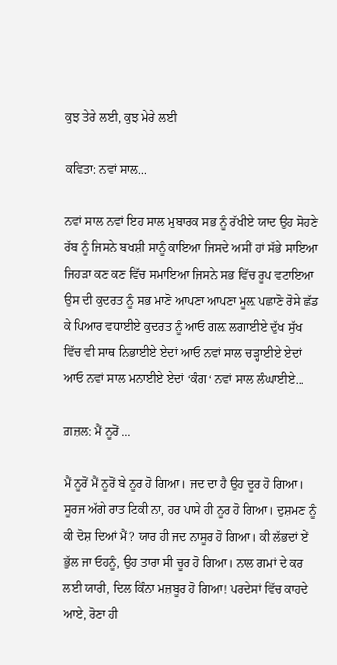ਕੁਝ ਤੇਰੇ ਲਈ, ਕੁਝ ਮੇਰੇ ਲਈ

ਕਵਿਤਾ: ਨਵਾਂ ਸਾਲ...

ਨਵਾਂ ਸਾਲ ਨਵਾਂ ਇਹ ਸਾਲ ਮੁਬਾਰਕ ਸਭ ਨੂੰ ਰੱਖੀਏ ਯਾਦ ਉਹ ਸੋਹਣੇ ਰੱਬ ਨੂੰ ਜਿਸਨੇ ਬਖਸ਼ੀ ਸਾਨੂੰ ਕਾਇਆ ਜਿਸਦੇ ਅਸੀਂ ਹਾਂ ਸੱਭੇ ਸਾਇਆ ਜਿਹੜਾ ਕਣ ਕਣ ਵਿੱਚ ਸਮਾਇਆ ਜਿਸਨੇ ਸਭ ਵਿੱਚ ਰੂਪ ਵਟਾਇਆ ਉਸ ਦੀ ਕੁਦਰਤ ਨੂੰ ਸਭ ਮਾਣੋ ਆਪਣਾ ਆਪਣਾ ਮੂਲ਼ ਪਛਾਣੋ ਰੋਸੇ ਛੱਡ ਕੇ ਪਿਆਰ ਵਧਾਈਏ ਕੁਦਰਤ ਨੂੰ ਆਓ ਗਲ਼ ਲਗਾਈਏ ਦੁੱਖ ਸੁੱਖ ਵਿੱਚ ਵੀ ਸਾਥ ਨਿਭਾਈਏ ਏਦਾਂ ਆਓ ਨਵਾਂ ਸਾਲ ਚੜ੍ਹਾਈਏ ਏਦਾਂ ਆਓ ਨਵਾਂ ਸਾਲ ਮਨਾਈਏ ਏਦਾਂ ‘ਕੰਗ‘ ਨਵਾਂ ਸਾਲ ਲੰਘਾਈਏ...

ਗ਼ਜ਼ਲ: ਮੈਂ ਨੂਰੋਂ ...

ਮੈਂ ਨੂਰੋਂ ਮੈਂ ਨੂਰੋਂ ਬੇ ਨੂਰ ਹੋ ਗਿਆ। ਜਦ ਦਾ ਹੈ ਉਹ ਦੂਰ ਹੋ ਗਿਆ। ਸੂਰਜ ਅੱਗੇ ਰਾਤ ਟਿਕੀ ਨਾ, ਹਰ ਪਾਸੇ ਹੀ ਨੂਰ ਹੋ ਗਿਆ। ਦੁਸ਼ਮਣ ਨੂੰ ਕੀ ਦੋਸ਼ ਦਿਆਂ ਮੈਂ? ਯਾਰ ਹੀ ਜਦ ਨਾਸੂਰ ਹੋ ਗਿਆ। ਕੀ ਲੱਭਦਾਂ ਏਂ ਭੁੱਲ ਜਾ ਓਹਨੂੰ, ਉਹ ਤਾਰਾ ਸੀ ਚੂਰ ਹੋ ਗਿਆ। ਨਾਲ ਗਮਾਂ ਦੇ ਕਰ ਲਈ ਯਾਰੀ, ਦਿਲ ਕਿੰਨਾ ਮਜ਼ਬੂਰ ਹੋ ਗਿਆ! ਪਰਦੇਸਾਂ ਵਿੱਚ ਕਾਹਦੇ ਆਏ, ਰੋਣਾ ਹੀ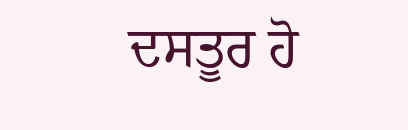ਦਸਤੂਰ ਹੋ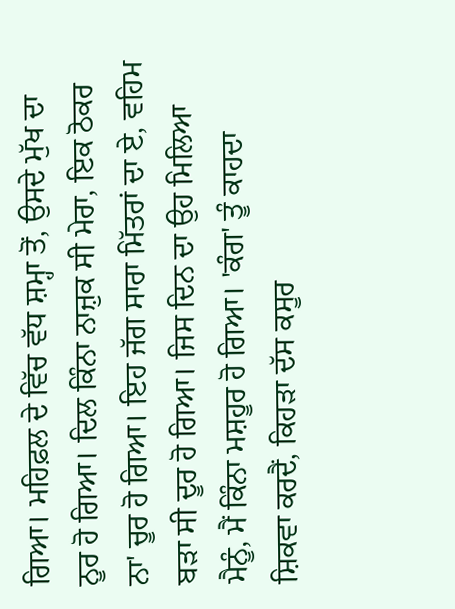ਗਿਆ। ਮਹਿਫ਼ਲ ਦੇ ਵਿੱਚ ਵੱਧ ਸ਼ਮ੍ਹਾ ਤੋਂ, ਉਸਦੇ ਮੁੱਖ ਦਾ ਨੂਰ ਹੋ ਗਿਆ। ਦਿਲ ਕਿੰਨਾ ਨਾਜ਼ੁਕ ਸੀ ਮੇਰਾ, ਇਕ ਠੋਕਰ ਨਾ' ਚੂਰ ਹੋ ਗਿਆ। ਇਹ ਜੱਗ ਸਾਰਾ ਮਿੱਤਰਾਂ ਦਾ ਏ, ਵਹਿਮ ਬੜਾ ਸੀ ਦੂਰ ਹੋ ਗਿਆ। ਜਿਸ ਦਿਨ ਦਾ ਉਹ ਮਿਲਿਆ ਮੈਨੂੰ, ਮੈਂ ਕਿੰਨਾ ਮਸ਼ਹੂਰ ਹੋ ਗਿਆ। 'ਕੰਗ' ਤੂੰ ਕਾਹਦਾ ਸ਼ਿਕਵਾ ਕਰਦੈਂ, ਕਿਹੜਾ ਦੱਸ ਕਸੂਰ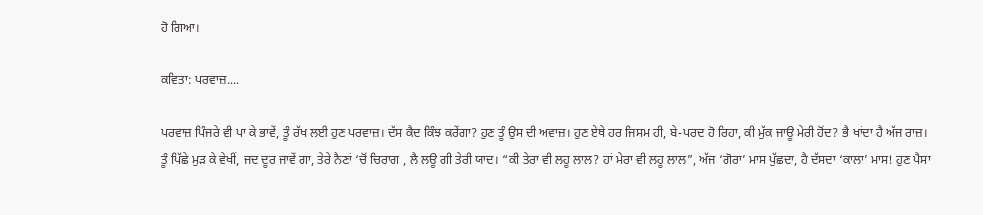ਹੋ ਗਿਆ।

ਕਵਿਤਾ: ਪਰਵਾਜ਼....

ਪਰਵਾਜ਼ ਪਿੰਜਰੇ ਵੀ ਪਾ ਕੇ ਭਾਵੇਂ, ਤੂੰ ਰੱਖ ਲਈ ਹੁਣ ਪਰਵਾਜ਼। ਦੱਸ ਕੈਦ ਕਿੰਝ ਕਰੇਂਗਾ? ਹੁਣ ਤੂੰ ਉਸ ਦੀ ਅਵਾਜ਼। ਹੁਣ ਏਥੇ ਹਰ ਜਿਸਮ ਹੀ, ਬੇ-ਪਰਦ ਹੋ ਰਿਹਾ, ਕੀ ਮੁੱਕ ਜਾਊ ਮੇਰੀ ਹੋਂਦ? ਭੈ ਖਾਂਦਾ ਹੈ ਅੱਜ ਰਾਜ਼। ਤੂੰ ਪਿੱਛੇ ਮੁੜ ਕੇ ਵੇਖੀਂ, ਜਦ ਦੂਰ ਜਾਵੇਂ ਗਾ, ਤੇਰੇ ਨੈਣਾਂ ‘ਚੋਂ ਚਿਰਾਗ , ਲੈ ਲਊ ਗੀ ਤੇਰੀ ਯਾਦ। “ਕੀ ਤੇਰਾ ਵੀ ਲਹੂ ਲਾਲ? ਹਾਂ ਮੇਰਾ ਵੀ ਲਹੂ ਲਾਲ”, ਅੱਜ ‘ਗੋਰਾ’ ਮਾਸ ਪੁੱਛਦਾ, ਹੈ ਦੱਸਦਾ ‘ਕਾਲਾ’ ਮਾਸ! ਹੁਣ ਪੈਸਾ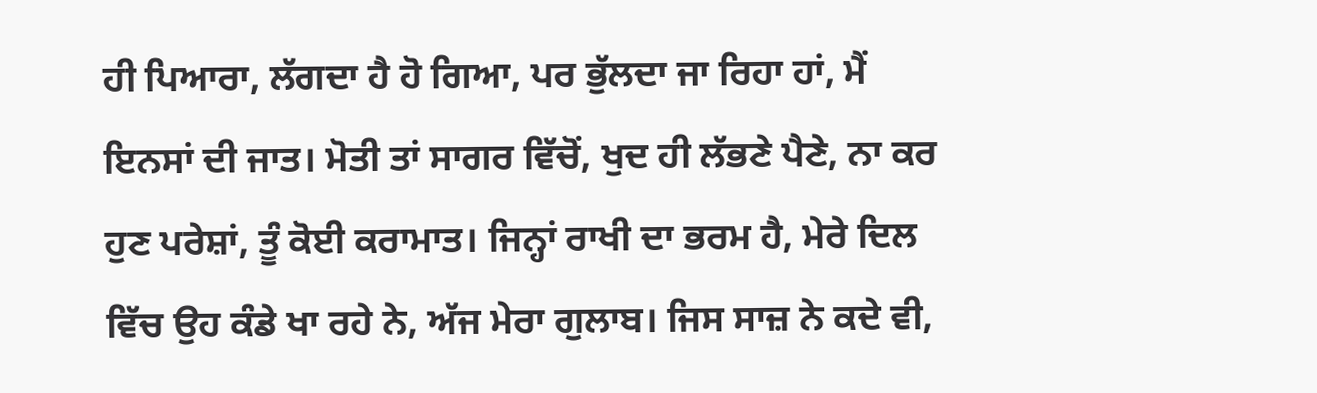ਹੀ ਪਿਆਰਾ, ਲੱਗਦਾ ਹੈ ਹੋ ਗਿਆ, ਪਰ ਭੁੱਲਦਾ ਜਾ ਰਿਹਾ ਹਾਂ, ਮੈਂ ਇਨਸਾਂ ਦੀ ਜਾਤ। ਮੋਤੀ ਤਾਂ ਸਾਗਰ ਵਿੱਚੋਂ, ਖੁਦ ਹੀ ਲੱਭਣੇ ਪੈਣੇ, ਨਾ ਕਰ ਹੁਣ ਪਰੇਸ਼ਾਂ, ਤੂੰ ਕੋਈ ਕਰਾਮਾਤ। ਜਿਨ੍ਹਾਂ ਰਾਖੀ ਦਾ ਭਰਮ ਹੈ, ਮੇਰੇ ਦਿਲ ਵਿੱਚ ਉਹ ਕੰਡੇ ਖਾ ਰਹੇ ਨੇ, ਅੱਜ ਮੇਰਾ ਗੁਲਾਬ। ਜਿਸ ਸਾਜ਼ ਨੇ ਕਦੇ ਵੀ,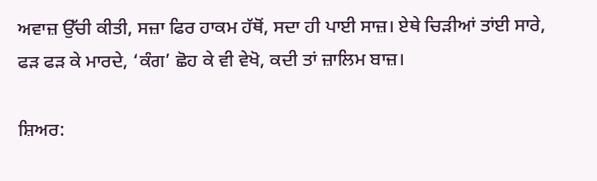ਅਵਾਜ਼ ਉੱਚੀ ਕੀਤੀ, ਸਜ਼ਾ ਫਿਰ ਹਾਕਮ ਹੱਥੋਂ, ਸਦਾ ਹੀ ਪਾਈ ਸਾਜ਼। ਏਥੇ ਚਿੜੀਆਂ ਤਾਂਈ ਸਾਰੇ, ਫੜ ਫੜ ਕੇ ਮਾਰਦੇ, ‘ਕੰਗ’ ਛੋਹ ਕੇ ਵੀ ਵੇਖੋ, ਕਦੀ ਤਾਂ ਜ਼ਾਲਿਮ ਬਾਜ਼।

ਸ਼ਿਅਰ: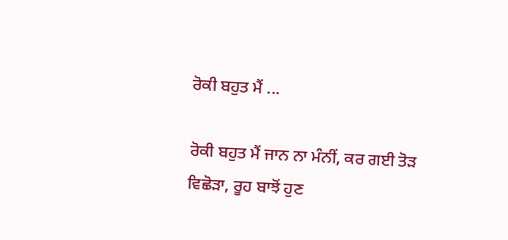ਰੋਕੀ ਬਹੁਤ ਮੈਂ ...

ਰੋਕੀ ਬਹੁਤ ਮੈਂ ਜਾਨ ਨਾ ਮੰਨੀਂ, ਕਰ ਗਈ ਤੋੜ ਵਿਛੋੜਾ, ਰੂਹ ਬਾਝੋਂ ਹੁਣ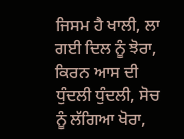ਜਿਸਮ ਹੈ ਖਾਲੀ, ਲਾ ਗਈ ਦਿਲ ਨੂੰ ਝੋਰਾ, ਕਿਰਨ ਆਸ ਦੀ ਧੁੰਦਲੀ ਧੁੰਦਲੀ, ਸੋਚ ਨੂੰ ਲੱਗਿਆ ਖੋਰਾ,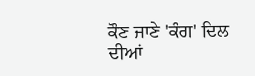ਕੌਣ ਜਾਣੇ 'ਕੰਗ' ਦਿਲ ਦੀਆਂ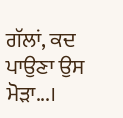ਗੱਲਾਂ, ਕਦ ਪਾਉਣਾ ਉਸ ਮੋੜਾ...।